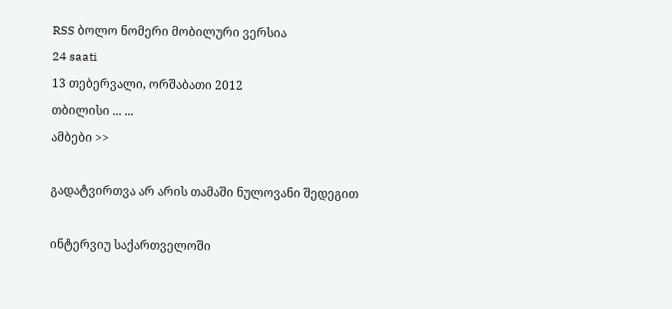RSS ბოლო ნომერი მობილური ვერსია
24 saati
13 თებერვალი, ორშაბათი 2012
თბილისი ... ...
ამბები >>

გადატვირთვა არ არის თამაში ნულოვანი შედეგით

ინტერვიუ საქართველოში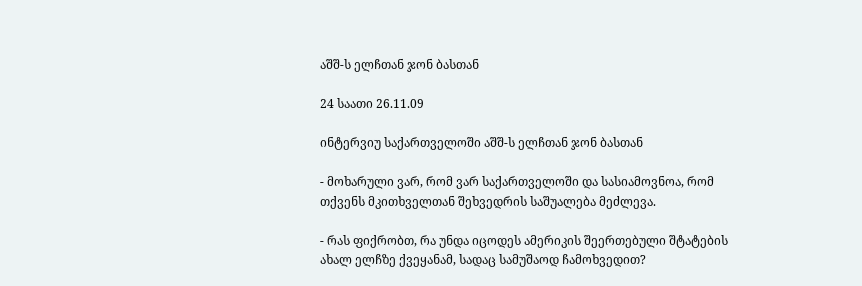აშშ-ს ელჩთან ჯონ ბასთან

24 საათი 26.11.09

ინტერვიუ საქართველოში აშშ-ს ელჩთან ჯონ ბასთან

- მოხარული ვარ, რომ ვარ საქართველოში და სასიამოვნოა, რომ თქვენს მკითხველთან შეხვედრის საშუალება მეძლევა.

- რას ფიქრობთ, რა უნდა იცოდეს ამერიკის შეერთებული შტატების ახალ ელჩზე ქვეყანამ, სადაც სამუშაოდ ჩამოხვედით?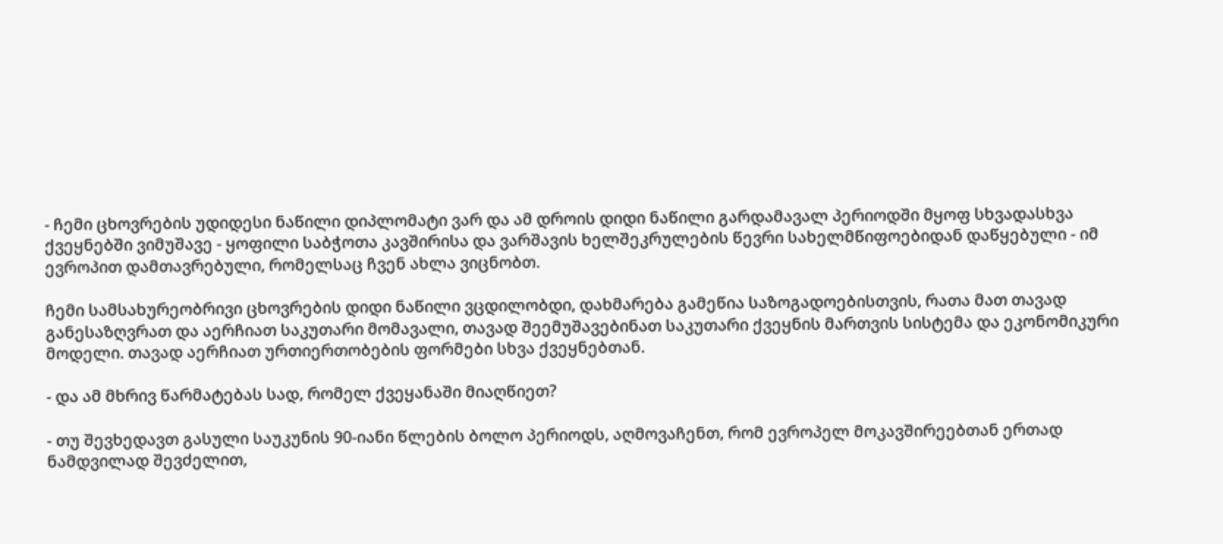- ჩემი ცხოვრების უდიდესი ნაწილი დიპლომატი ვარ და ამ დროის დიდი ნაწილი გარდამავალ პერიოდში მყოფ სხვადასხვა ქვეყნებში ვიმუშავე - ყოფილი საბჭოთა კავშირისა და ვარშავის ხელშეკრულების წევრი სახელმწიფოებიდან დაწყებული - იმ ევროპით დამთავრებული, რომელსაც ჩვენ ახლა ვიცნობთ.

ჩემი სამსახურეობრივი ცხოვრების დიდი ნაწილი ვცდილობდი, დახმარება გამეწია საზოგადოებისთვის, რათა მათ თავად განესაზღვრათ და აერჩიათ საკუთარი მომავალი, თავად შეემუშავებინათ საკუთარი ქვეყნის მართვის სისტემა და ეკონომიკური მოდელი. თავად აერჩიათ ურთიერთობების ფორმები სხვა ქვეყნებთან.

- და ამ მხრივ წარმატებას სად, რომელ ქვეყანაში მიაღწიეთ?

- თუ შევხედავთ გასული საუკუნის 90-იანი წლების ბოლო პერიოდს, აღმოვაჩენთ, რომ ევროპელ მოკავშირეებთან ერთად ნამდვილად შევძელით,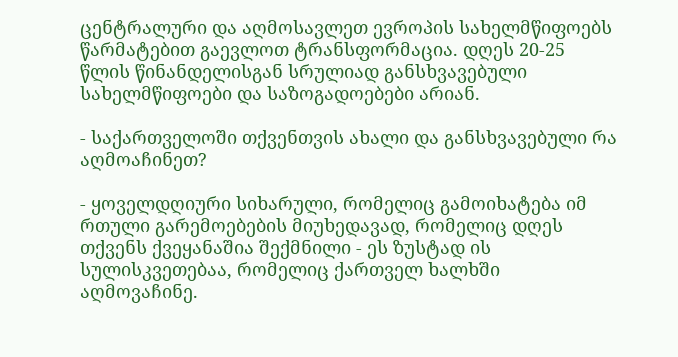ცენტრალური და აღმოსავლეთ ევროპის სახელმწიფოებს წარმატებით გაევლოთ ტრანსფორმაცია. დღეს 20-25 წლის წინანდელისგან სრულიად განსხვავებული სახელმწიფოები და საზოგადოებები არიან.

- საქართველოში თქვენთვის ახალი და განსხვავებული რა აღმოაჩინეთ?

- ყოველდღიური სიხარული, რომელიც გამოიხატება იმ რთული გარემოებების მიუხედავად, რომელიც დღეს თქვენს ქვეყანაშია შექმნილი - ეს ზუსტად ის სულისკვეთებაა, რომელიც ქართველ ხალხში აღმოვაჩინე.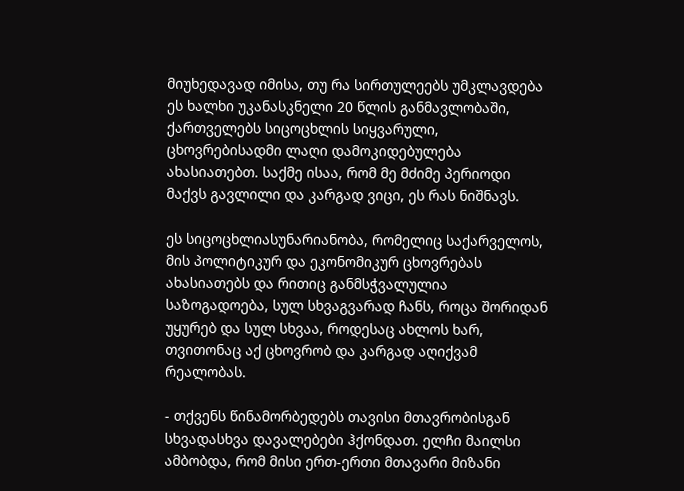მიუხედავად იმისა, თუ რა სირთულეებს უმკლავდება ეს ხალხი უკანასკნელი 20 წლის განმავლობაში, ქართველებს სიცოცხლის სიყვარული, ცხოვრებისადმი ლაღი დამოკიდებულება ახასიათებთ. საქმე ისაა, რომ მე მძიმე პერიოდი მაქვს გავლილი და კარგად ვიცი, ეს რას ნიშნავს.

ეს სიცოცხლიასუნარიანობა, რომელიც საქარველოს, მის პოლიტიკურ და ეკონომიკურ ცხოვრებას ახასიათებს და რითიც განმსჭვალულია საზოგადოება, სულ სხვაგვარად ჩანს, როცა შორიდან უყურებ და სულ სხვაა, როდესაც ახლოს ხარ, თვითონაც აქ ცხოვრობ და კარგად აღიქვამ რეალობას.

- თქვენს წინამორბედებს თავისი მთავრობისგან სხვადასხვა დავალებები ჰქონდათ. ელჩი მაილსი ამბობდა, რომ მისი ერთ-ერთი მთავარი მიზანი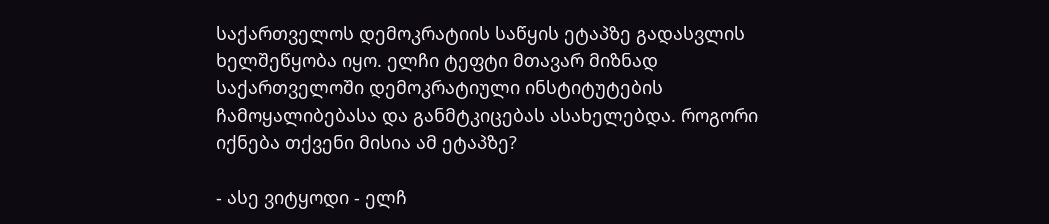საქართველოს დემოკრატიის საწყის ეტაპზე გადასვლის ხელშეწყობა იყო. ელჩი ტეფტი მთავარ მიზნად საქართველოში დემოკრატიული ინსტიტუტების ჩამოყალიბებასა და განმტკიცებას ასახელებდა. როგორი იქნება თქვენი მისია ამ ეტაპზე?

- ასე ვიტყოდი - ელჩ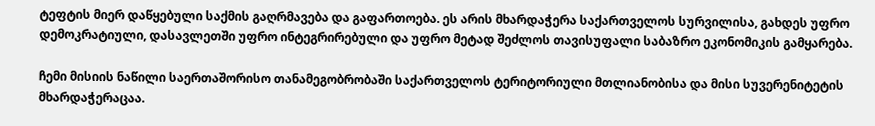ტეფტის მიერ დაწყებული საქმის გაღრმავება და გაფართოება. ეს არის მხარდაჭერა საქართველოს სურვილისა, გახდეს უფრო დემოკრატიული, დასავლეთში უფრო ინტეგრირებული და უფრო მეტად შეძლოს თავისუფალი საბაზრო ეკონომიკის გამყარება.

ჩემი მისიის ნაწილი საერთაშორისო თანამეგობრობაში საქართველოს ტერიტორიული მთლიანობისა და მისი სუვერენიტეტის მხარდაჭერაცაა.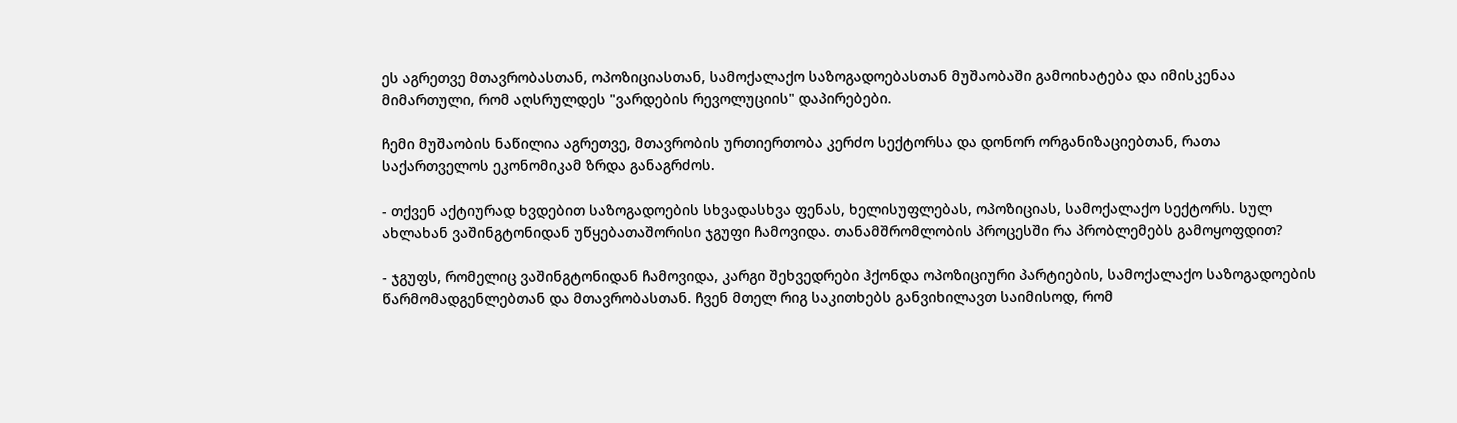ეს აგრეთვე მთავრობასთან, ოპოზიციასთან, სამოქალაქო საზოგადოებასთან მუშაობაში გამოიხატება და იმისკენაა მიმართული, რომ აღსრულდეს "ვარდების რევოლუციის" დაპირებები.

ჩემი მუშაობის ნაწილია აგრეთვე, მთავრობის ურთიერთობა კერძო სექტორსა და დონორ ორგანიზაციებთან, რათა საქართველოს ეკონომიკამ ზრდა განაგრძოს.

- თქვენ აქტიურად ხვდებით საზოგადოების სხვადასხვა ფენას, ხელისუფლებას, ოპოზიციას, სამოქალაქო სექტორს. სულ ახლახან ვაშინგტონიდან უწყებათაშორისი ჯგუფი ჩამოვიდა. თანამშრომლობის პროცესში რა პრობლემებს გამოყოფდით?

- ჯგუფს, რომელიც ვაშინგტონიდან ჩამოვიდა, კარგი შეხვედრები ჰქონდა ოპოზიციური პარტიების, სამოქალაქო საზოგადოების წარმომადგენლებთან და მთავრობასთან. ჩვენ მთელ რიგ საკითხებს განვიხილავთ საიმისოდ, რომ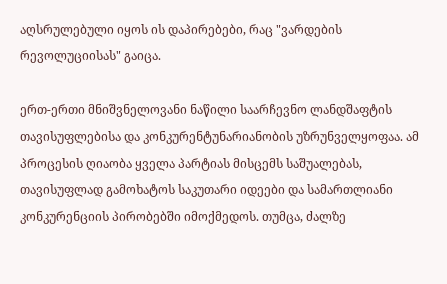აღსრულებული იყოს ის დაპირებები, რაც "ვარდების რევოლუციისას" გაიცა.

ერთ-ერთი მნიშვნელოვანი ნაწილი საარჩევნო ლანდშაფტის თავისუფლებისა და კონკურენტუნარიანობის უზრუნველყოფაა. ამ პროცესის ღიაობა ყველა პარტიას მისცემს საშუალებას, თავისუფლად გამოხატოს საკუთარი იდეები და სამართლიანი კონკურენციის პირობებში იმოქმედოს. თუმცა, ძალზე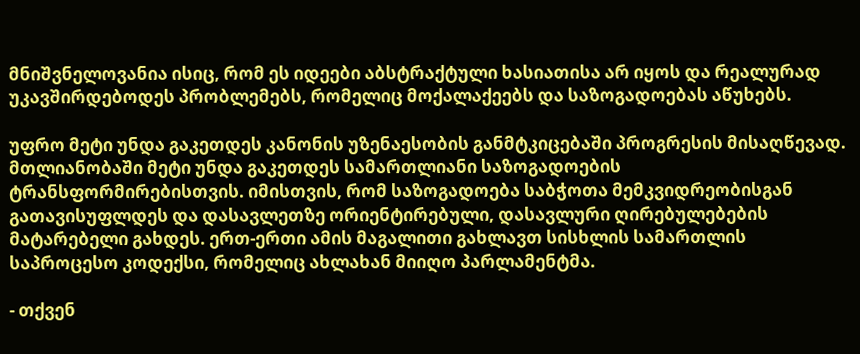მნიშვნელოვანია ისიც, რომ ეს იდეები აბსტრაქტული ხასიათისა არ იყოს და რეალურად უკავშირდებოდეს პრობლემებს, რომელიც მოქალაქეებს და საზოგადოებას აწუხებს.

უფრო მეტი უნდა გაკეთდეს კანონის უზენაესობის განმტკიცებაში პროგრესის მისაღწევად. მთლიანობაში მეტი უნდა გაკეთდეს სამართლიანი საზოგადოების ტრანსფორმირებისთვის. იმისთვის, რომ საზოგადოება საბჭოთა მემკვიდრეობისგან გათავისუფლდეს და დასავლეთზე ორიენტირებული, დასავლური ღირებულებების მატარებელი გახდეს. ერთ-ერთი ამის მაგალითი გახლავთ სისხლის სამართლის საპროცესო კოდექსი, რომელიც ახლახან მიიღო პარლამენტმა.

- თქვენ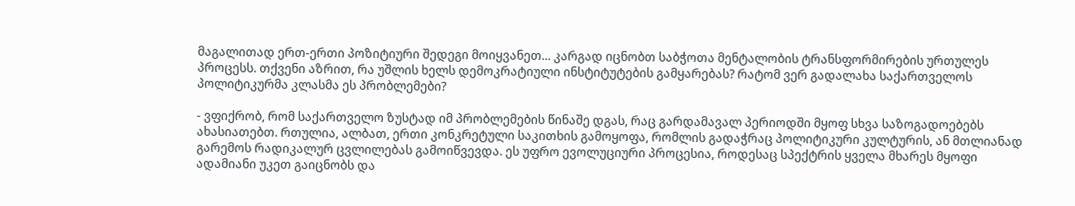მაგალითად ერთ-ერთი პოზიტიური შედეგი მოიყვანეთ... კარგად იცნობთ საბჭოთა მენტალობის ტრანსფორმირების ურთულეს პროცესს. თქვენი აზრით, რა უშლის ხელს დემოკრატიული ინსტიტუტების გამყარებას? რატომ ვერ გადალახა საქართველოს პოლიტიკურმა კლასმა ეს პრობლემები?

- ვფიქრობ, რომ საქართველო ზუსტად იმ პრობლემების წინაშე დგას, რაც გარდამავალ პერიოდში მყოფ სხვა საზოგადოებებს ახასიათებთ. რთულია, ალბათ, ერთი კონკრეტული საკითხის გამოყოფა, რომლის გადაჭრაც პოლიტიკური კულტურის, ან მთლიანად გარემოს რადიკალურ ცვლილებას გამოიწვევდა. ეს უფრო ევოლუციური პროცესია, როდესაც სპექტრის ყველა მხარეს მყოფი ადამიანი უკეთ გაიცნობს და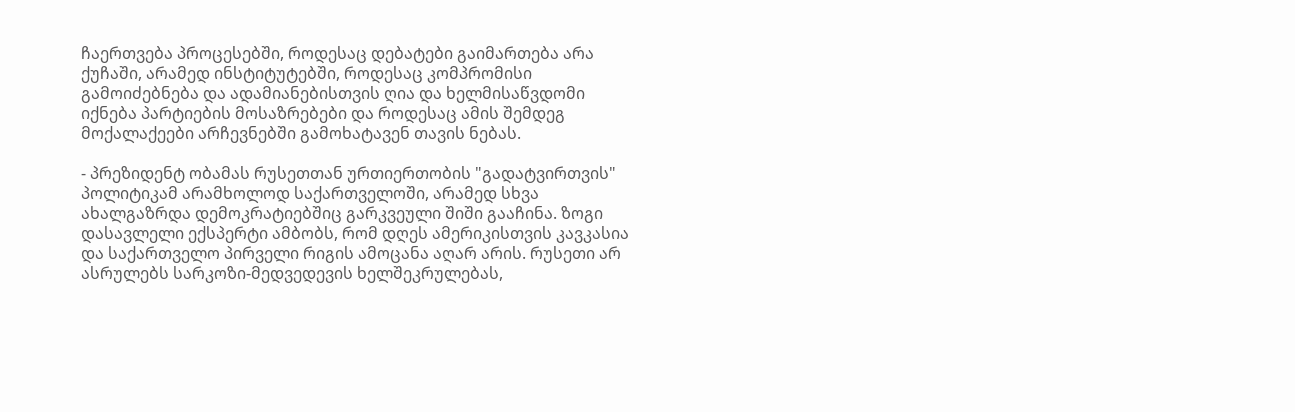ჩაერთვება პროცესებში, როდესაც დებატები გაიმართება არა ქუჩაში, არამედ ინსტიტუტებში, როდესაც კომპრომისი გამოიძებნება და ადამიანებისთვის ღია და ხელმისაწვდომი იქნება პარტიების მოსაზრებები და როდესაც ამის შემდეგ მოქალაქეები არჩევნებში გამოხატავენ თავის ნებას.

- პრეზიდენტ ობამას რუსეთთან ურთიერთობის "გადატვირთვის" პოლიტიკამ არამხოლოდ საქართველოში, არამედ სხვა ახალგაზრდა დემოკრატიებშიც გარკვეული შიში გააჩინა. ზოგი დასავლელი ექსპერტი ამბობს, რომ დღეს ამერიკისთვის კავკასია და საქართველო პირველი რიგის ამოცანა აღარ არის. რუსეთი არ ასრულებს სარკოზი-მედვედევის ხელშეკრულებას,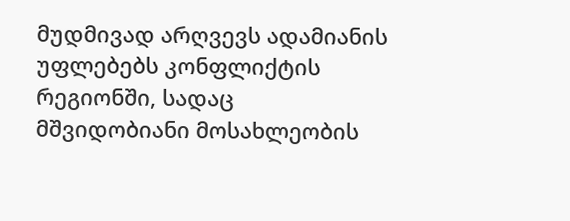მუდმივად არღვევს ადამიანის უფლებებს კონფლიქტის რეგიონში, სადაც მშვიდობიანი მოსახლეობის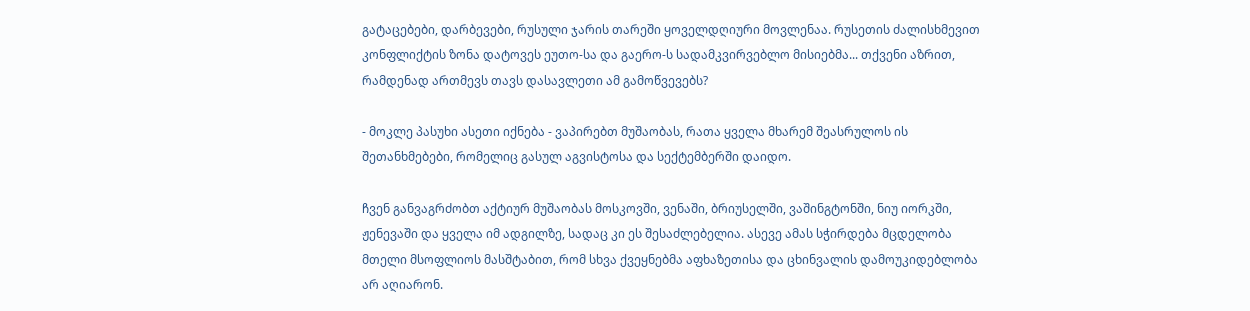გატაცებები, დარბევები, რუსული ჯარის თარეში ყოველდღიური მოვლენაა. რუსეთის ძალისხმევით კონფლიქტის ზონა დატოვეს ეუთო-სა და გაერო-ს სადამკვირვებლო მისიებმა... თქვენი აზრით, რამდენად ართმევს თავს დასავლეთი ამ გამოწვევებს?

- მოკლე პასუხი ასეთი იქნება - ვაპირებთ მუშაობას, რათა ყველა მხარემ შეასრულოს ის შეთანხმებები, რომელიც გასულ აგვისტოსა და სექტემბერში დაიდო.

ჩვენ განვაგრძობთ აქტიურ მუშაობას მოსკოვში, ვენაში, ბრიუსელში, ვაშინგტონში, ნიუ იორკში, ჟენევაში და ყველა იმ ადგილზე, სადაც კი ეს შესაძლებელია. ასევე ამას სჭირდება მცდელობა მთელი მსოფლიოს მასშტაბით, რომ სხვა ქვეყნებმა აფხაზეთისა და ცხინვალის დამოუკიდებლობა არ აღიარონ.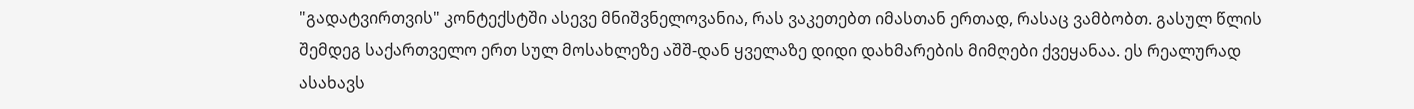"გადატვირთვის" კონტექსტში ასევე მნიშვნელოვანია, რას ვაკეთებთ იმასთან ერთად, რასაც ვამბობთ. გასულ წლის შემდეგ საქართველო ერთ სულ მოსახლეზე აშშ-დან ყველაზე დიდი დახმარების მიმღები ქვეყანაა. ეს რეალურად ასახავს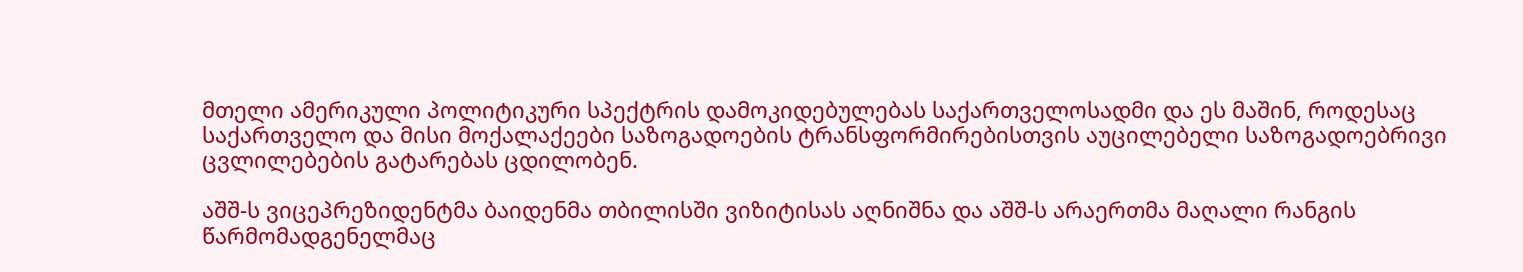მთელი ამერიკული პოლიტიკური სპექტრის დამოკიდებულებას საქართველოსადმი და ეს მაშინ, როდესაც საქართველო და მისი მოქალაქეები საზოგადოების ტრანსფორმირებისთვის აუცილებელი საზოგადოებრივი ცვლილებების გატარებას ცდილობენ.

აშშ-ს ვიცეპრეზიდენტმა ბაიდენმა თბილისში ვიზიტისას აღნიშნა და აშშ-ს არაერთმა მაღალი რანგის წარმომადგენელმაც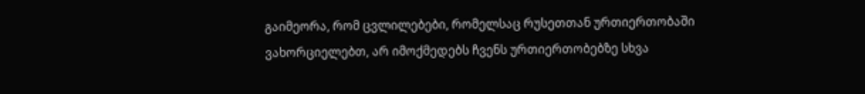გაიმეორა, რომ ცვლილებები, რომელსაც რუსეთთან ურთიერთობაში ვახორციელებთ, არ იმოქმედებს ჩვენს ურთიერთობებზე სხვა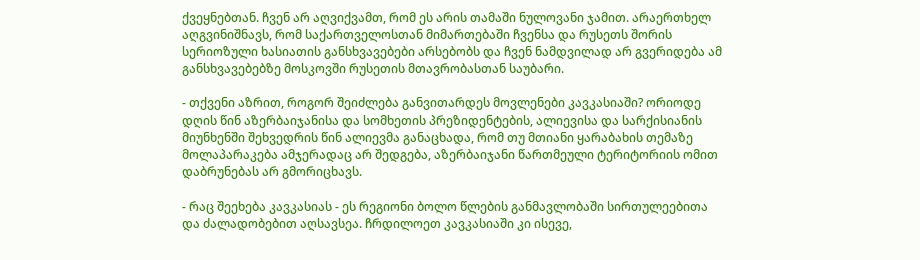ქვეყნებთან. ჩვენ არ აღვიქვამთ, რომ ეს არის თამაში ნულოვანი ჯამით. არაერთხელ აღგვინიშნავს, რომ საქართველოსთან მიმართებაში ჩვენსა და რუსეთს შორის სერიოზული ხასიათის განსხვავებები არსებობს და ჩვენ ნამდვილად არ გვერიდება ამ განსხვავებებზე მოსკოვში რუსეთის მთავრობასთან საუბარი.

- თქვენი აზრით, როგორ შეიძლება განვითარდეს მოვლენები კავკასიაში? ორიოდე დღის წინ აზერბაიჯანისა და სომხეთის პრეზიდენტების, ალიევისა და სარქისიანის მიუნხენში შეხვედრის წინ ალიევმა განაცხადა, რომ თუ მთიანი ყარაბახის თემაზე მოლაპარაკება ამჯერადაც არ შედგება, აზერბაიჯანი წართმეული ტერიტორიის ომით დაბრუნებას არ გმორიცხავს.

- რაც შეეხება კავკასიას - ეს რეგიონი ბოლო წლების განმავლობაში სირთულეებითა და ძალადობებით აღსავსეა. ჩრდილოეთ კავკასიაში კი ისევე,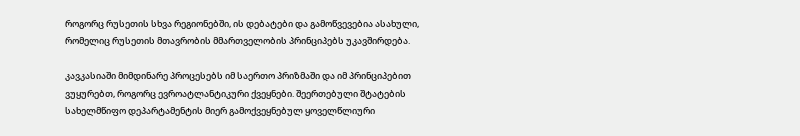როგორც რუსეთის სხვა რეგიონებში, ის დებატები და გამოწვევებია ასახული, რომელიც რუსეთის მთავრობის მმართველობის პრინციპებს უკავშირდება.

კავკასიაში მიმდინარე პროცესებს იმ საერთო პრიზმაში და იმ პრინციპებით ვუყურებთ, როგორც ევროატლანტიკური ქვეყნები. შეერთებული შტატების სახელმწიფო დეპარტამენტის მიერ გამოქვეყნებულ ყოველწლიური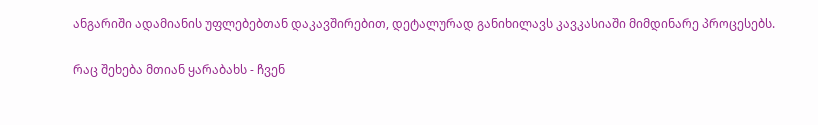ანგარიში ადამიანის უფლებებთან დაკავშირებით, დეტალურად განიხილავს კავკასიაში მიმდინარე პროცესებს.

რაც შეხება მთიან ყარაბახს - ჩვენ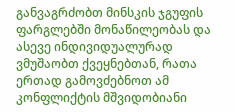განვაგრძობთ მინსკის ჯგუფის ფარგლებში მონაწილეობას და ასევე ინდივიდუალურად ვმუშაობთ ქვეყნებთან, რათა ერთად გამოვძებნოთ ამ კონფლიქტის მშვიდობიანი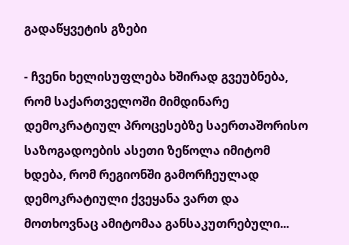გადაწყვეტის გზები

- ჩვენი ხელისუფლება ხშირად გვეუბნება, რომ საქართველოში მიმდინარე დემოკრატიულ პროცესებზე საერთაშორისო საზოგადოების ასეთი ზეწოლა იმიტომ ხდება, რომ რეგიონში გამორჩეულად დემოკრატიული ქვეყანა ვართ და მოთხოვნაც ამიტომაა განსაკუთრებული...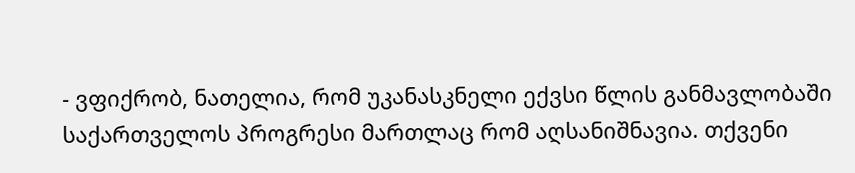- ვფიქრობ, ნათელია, რომ უკანასკნელი ექვსი წლის განმავლობაში საქართველოს პროგრესი მართლაც რომ აღსანიშნავია. თქვენი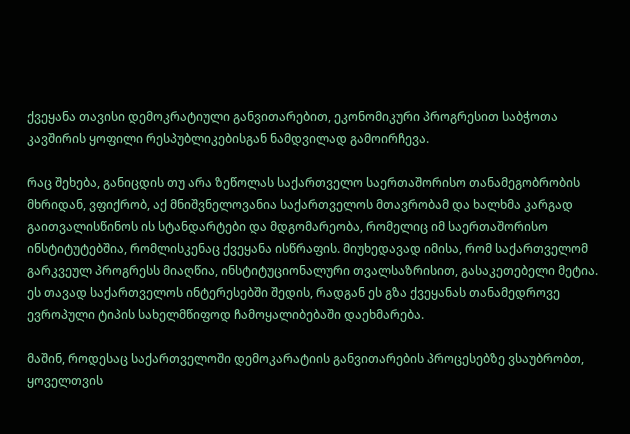ქვეყანა თავისი დემოკრატიული განვითარებით, ეკონომიკური პროგრესით საბჭოთა კავშირის ყოფილი რესპუბლიკებისგან ნამდვილად გამოირჩევა.

რაც შეხება, განიცდის თუ არა ზეწოლას საქართველო საერთაშორისო თანამეგობრობის მხრიდან, ვფიქრობ, აქ მნიშვნელოვანია საქართველოს მთავრობამ და ხალხმა კარგად გაითვალისწინოს ის სტანდარტები და მდგომარეობა, რომელიც იმ საერთაშორისო ინსტიტუტებშია, რომლისკენაც ქვეყანა ისწრაფის. მიუხედავად იმისა, რომ საქართველომ გარკვეულ პროგრესს მიაღწია, ინსტიტუციონალური თვალსაზრისით, გასაკეთებელი მეტია. ეს თავად საქართველოს ინტერესებში შედის, რადგან ეს გზა ქვეყანას თანამედროვე ევროპული ტიპის სახელმწიფოდ ჩამოყალიბებაში დაეხმარება.

მაშინ, როდესაც საქართველოში დემოკარატიის განვითარების პროცესებზე ვსაუბრობთ, ყოველთვის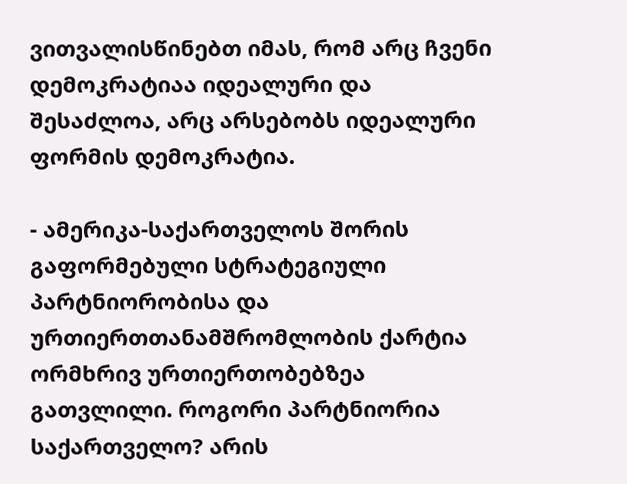ვითვალისწინებთ იმას, რომ არც ჩვენი დემოკრატიაა იდეალური და შესაძლოა, არც არსებობს იდეალური ფორმის დემოკრატია.

- ამერიკა-საქართველოს შორის გაფორმებული სტრატეგიული პარტნიორობისა და ურთიერთთანამშრომლობის ქარტია ორმხრივ ურთიერთობებზეა გათვლილი. როგორი პარტნიორია საქართველო? არის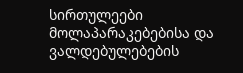სირთულეები მოლაპარაკებებისა და ვალდებულებების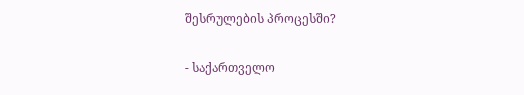შესრულების პროცესში?

- საქართველო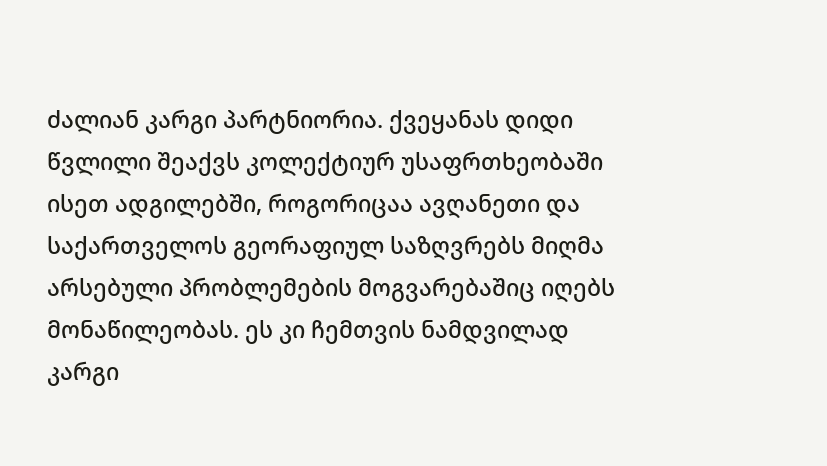ძალიან კარგი პარტნიორია. ქვეყანას დიდი წვლილი შეაქვს კოლექტიურ უსაფრთხეობაში ისეთ ადგილებში, როგორიცაა ავღანეთი და საქართველოს გეორაფიულ საზღვრებს მიღმა არსებული პრობლემების მოგვარებაშიც იღებს მონაწილეობას. ეს კი ჩემთვის ნამდვილად კარგი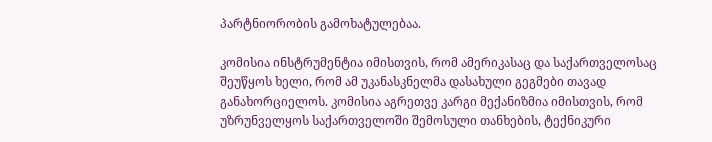პარტნიორობის გამოხატულებაა.

კომისია ინსტრუმენტია იმისთვის, რომ ამერიკასაც და საქართველოსაც შეუწყოს ხელი, რომ ამ უკანასკნელმა დასახული გეგმები თავად განახორციელოს. კომისია აგრეთვე კარგი მექანიზმია იმისთვის, რომ უზრუნველყოს საქართველოში შემოსული თანხების, ტექნიკური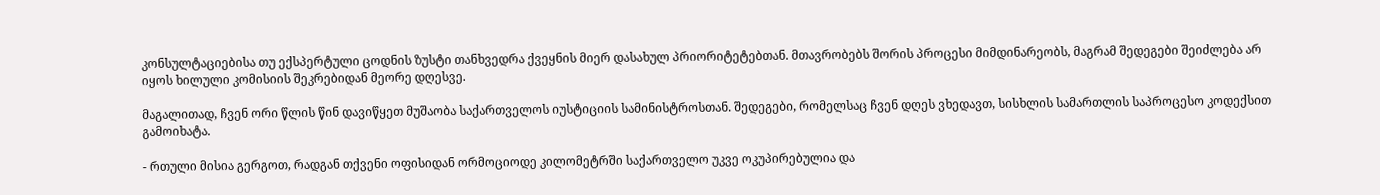კონსულტაციებისა თუ ექსპერტული ცოდნის ზუსტი თანხვედრა ქვეყნის მიერ დასახულ პრიორიტეტებთან. მთავრობებს შორის პროცესი მიმდინარეობს, მაგრამ შედეგები შეიძლება არ იყოს ხილული კომისიის შეკრებიდან მეორე დღესვე.

მაგალითად, ჩვენ ორი წლის წინ დავიწყეთ მუშაობა საქართველოს იუსტიციის სამინისტროსთან. შედეგები, რომელსაც ჩვენ დღეს ვხედავთ, სისხლის სამართლის საპროცესო კოდექსით გამოიხატა.

- რთული მისია გერგოთ, რადგან თქვენი ოფისიდან ორმოციოდე კილომეტრში საქართველო უკვე ოკუპირებულია და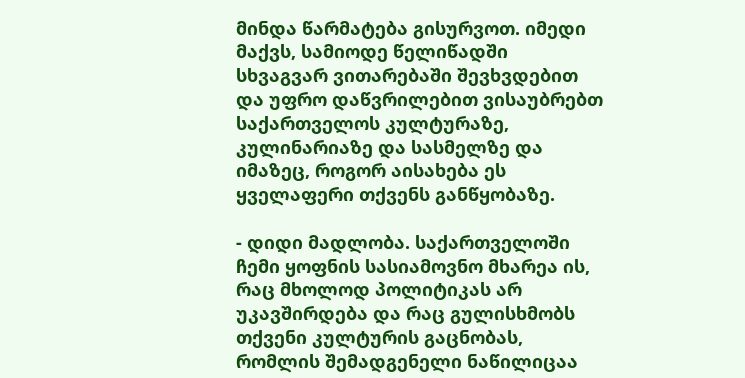მინდა წარმატება გისურვოთ. იმედი მაქვს, სამიოდე წელიწადში სხვაგვარ ვითარებაში შევხვდებით და უფრო დაწვრილებით ვისაუბრებთ საქართველოს კულტურაზე, კულინარიაზე და სასმელზე და იმაზეც, როგორ აისახება ეს ყველაფერი თქვენს განწყობაზე.

- დიდი მადლობა. საქართველოში ჩემი ყოფნის სასიამოვნო მხარეა ის, რაც მხოლოდ პოლიტიკას არ უკავშირდება და რაც გულისხმობს თქვენი კულტურის გაცნობას, რომლის შემადგენელი ნაწილიცაა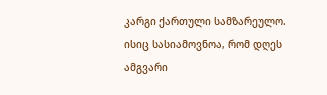კარგი ქართული სამზარეულო. ისიც სასიამოვნოა, რომ დღეს ამგვარი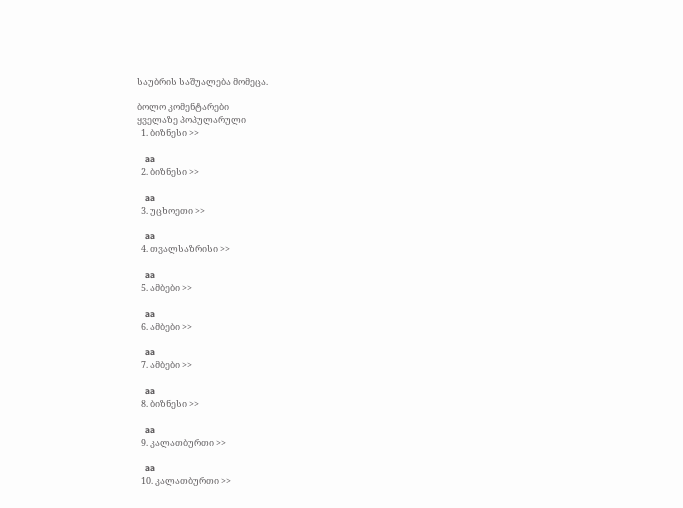საუბრის საშუალება მომეცა.

ბოლო კომენტარები
ყველაზე პოპულარული
  1. ბიზნესი >>

    aa
  2. ბიზნესი >>

    aa
  3. უცხოეთი >>

    aa
  4. თვალსაზრისი >>

    aa
  5. ამბები >>

    aa
  6. ამბები >>

    aa
  7. ამბები >>

    aa
  8. ბიზნესი >>

    aa
  9. კალათბურთი >>

    aa
  10. კალათბურთი >>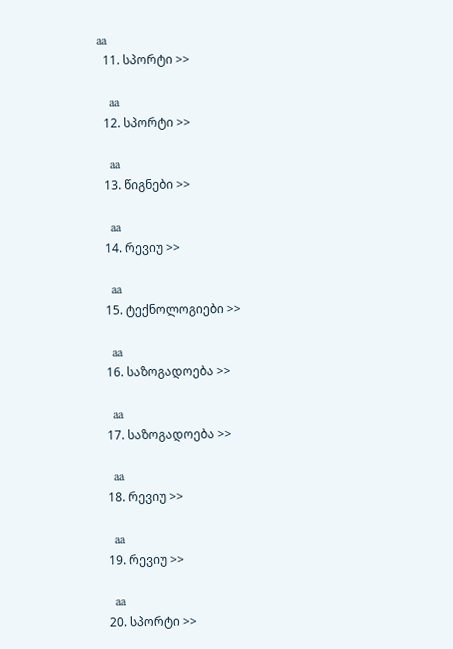aa
  11. სპორტი >>

    aa
  12. სპორტი >>

    aa
  13. წიგნები >>

    aa
  14. რევიუ >>

    aa
  15. ტექნოლოგიები >>

    aa
  16. საზოგადოება >>

    aa
  17. საზოგადოება >>

    aa
  18. რევიუ >>

    aa
  19. რევიუ >>

    aa
  20. სპორტი >>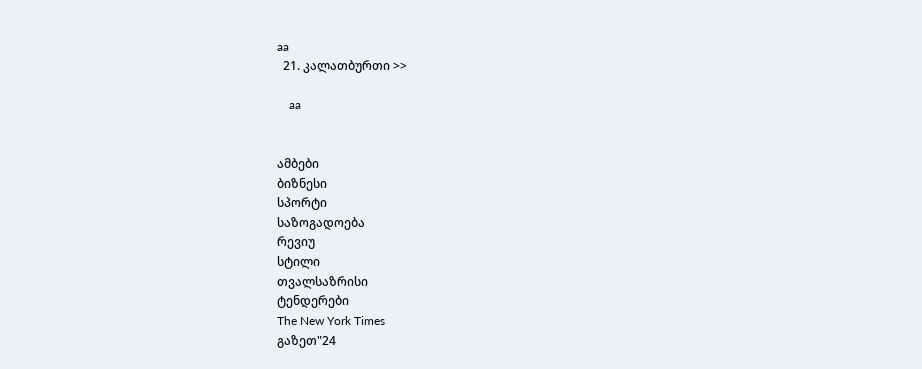aa
  21. კალათბურთი >>

    aa


ამბები
ბიზნესი
სპორტი
საზოგადოება
რევიუ
სტილი
თვალსაზრისი
ტენდერები
The New York Times
გაზეთ"24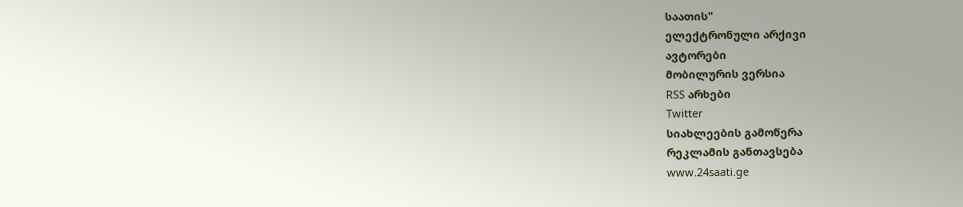საათის"
ელექტრონული არქივი
ავტორები
მობილურის ვერსია
RSS არხები
Twitter
სიახლეების გამოწერა
რეკლამის განთავსება
www.24saati.ge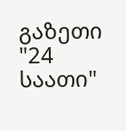გაზეთი "24 საათი"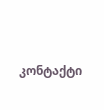კონტაქტი